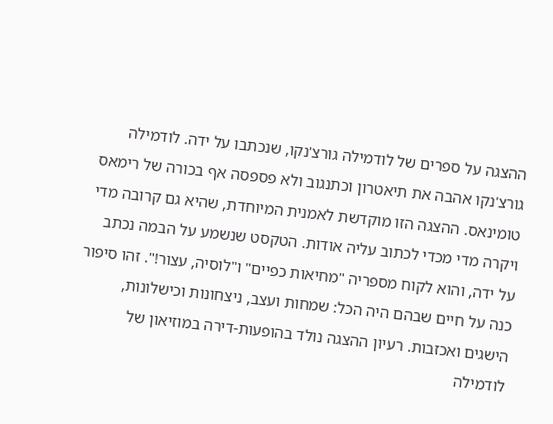ההצגה על ספרים של לודמילה גורצ'נקו, שנכתבו על ידה. לודמילה גורצ'נקו אהבה את תיאטרון וכתנגוב ולא פספסה אף בכורה של רימאס טומינאס. ההצגה הזו מוקדשת לאמנית המיוחדת, שהיא גם קרובה מדי ויקרה מדי מכדי לכתוב עליה אודות. הטקסט שנשמע על הבמה נכתב על ידה, והוא לקוח מספריה "מחיאות כפיים" ו"לוסיה, עצור!". זהו סיפור כנה על חיים שבהם היה הכל: שמחות ועצב, ניצחונות וכישלונות, הישגים ואכזבות. רעיון ההצגה נולד בהופעות-דירה במוזיאון של לודמילה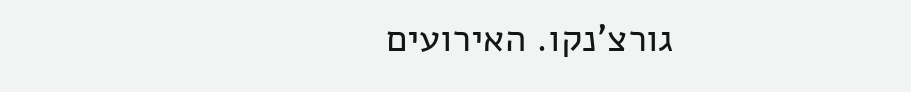גורצ'נקו. האירועים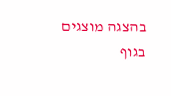בהצגה מוצגים בגוף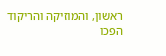ראשון, והמוזיקה והריקוד הפכו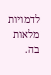לדמויות מלאות בה.